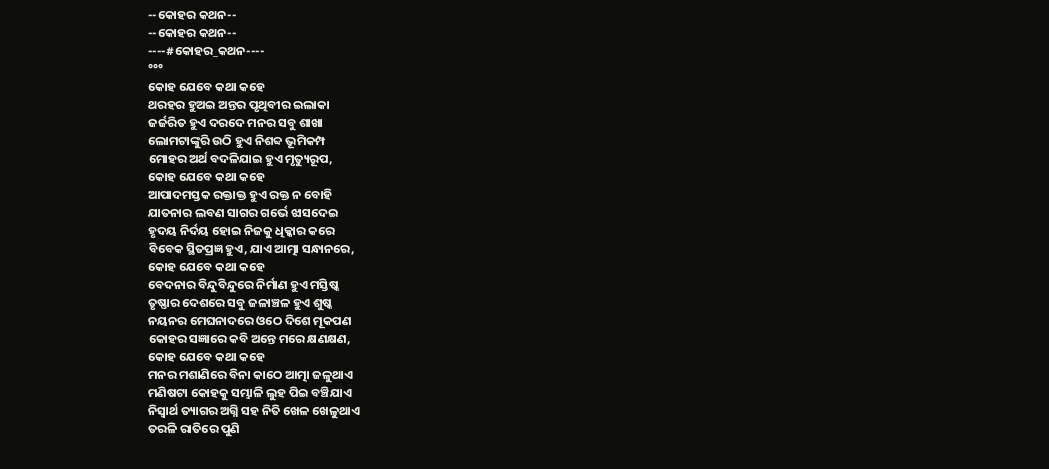--କୋହର କଥନ--
--କୋହର କଥନ--
----#କୋହର_କଥନ----
°°°
କୋହ ଯେବେ କଥା କହେ
ଥରହର ହୁଅଇ ଅନ୍ତର ପୃଥିବୀର ଇଲାକା
ଜର୍ଜରିତ ହୁଏ ଦରଦେ ମନର ସବୁ ଶାଖା
ଲୋମଟାଙ୍କୁରି ଉଠି ହୁଏ ନିଶବ୍ଦ ଭୂମିକମ୍ପ
ମୋହର ଅର୍ଥ ବଦଳିଯାଇ ହୁଏ ମୃତ୍ୟୁରୂପ,
କୋହ ଯେବେ କଥା କହେ
ଆପାଦମସ୍ତକ ରକ୍ତାକ୍ତ ହୁଏ ରକ୍ତ ନ ବୋହି
ଯାତନାର ଲବଣ ସାଗର ଗର୍ଭେ ଝାସଦେଇ
ହୃଦୟ ନିର୍ଦୟ ହୋଇ ନିଜକୁ ଧିକ୍କାର କରେ
ବିବେକ ସ୍ଥିତପ୍ରଜ୍ଞ ହୁଏ, ଯାଏ ଆତ୍ମା ସନ୍ଧାନରେ,
କୋହ ଯେବେ କଥା କହେ
ବେଦନାର ବିନ୍ଦୁବିନ୍ଦୁରେ ନିର୍ମାଣ ହୁଏ ମସ୍ତିଷ୍କ
ତୃଷ୍ଣାର ଦେଶରେ ସବୁ ଜଳାଞ୍ଚଳ ହୁଏ ଶୁଷ୍କ
ନୟନର ମେଘନାଦରେ ଓଠେ ଦିଶେ ମୂକପଣ
କୋହର ସଜ୍ଞାରେ କବି ଅନ୍ତେ ମରେ କ୍ଷଣକ୍ଷଣ,
କୋହ ଯେବେ କଥା କହେ
ମନର ମଶାଣିରେ ବିନା କାଠେ ଆତ୍ମା ଜଳୁଥାଏ
ମଣିଷଟା କୋହକୁ ସମ୍ଭାଳି ଲୁହ ପିଇ ବଞ୍ଚିଯାଏ
ନିସ୍ୱାର୍ଥ ତ୍ୟାଗର ଅଗ୍ନି ସହ ନିତି ଖେଳ ଖେଳୁଥାଏ
ତରଳି ରାତିରେ ପୁଣି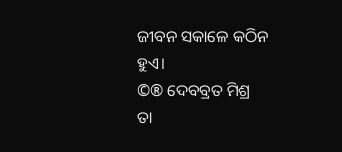ଜୀବନ ସକାଳେ କଠିନ ହୁଏ।
©® ଦେବବ୍ରତ ମିଶ୍ର
ତା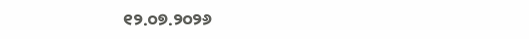୧୨.୦୭.୨୦୨୬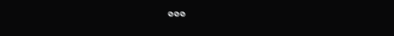°°°